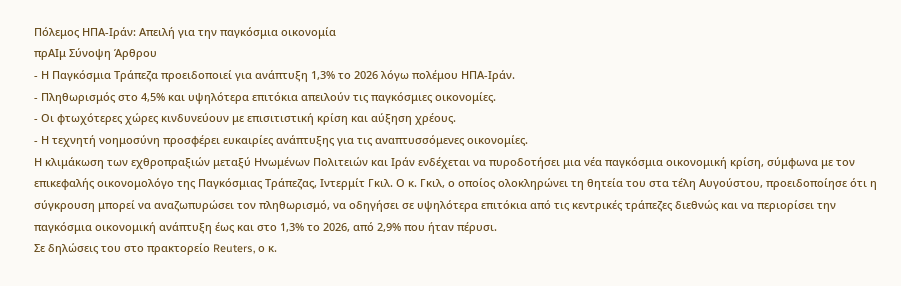Πόλεμος ΗΠΑ-Ιράν: Απειλή για την παγκόσμια οικονομία
πρΑΙμ Σύνοψη Άρθρου
- Η Παγκόσμια Τράπεζα προειδοποιεί για ανάπτυξη 1,3% το 2026 λόγω πολέμου ΗΠΑ-Ιράν.
- Πληθωρισμός στο 4,5% και υψηλότερα επιτόκια απειλούν τις παγκόσμιες οικονομίες.
- Οι φτωχότερες χώρες κινδυνεύουν με επισιτιστική κρίση και αύξηση χρέους.
- Η τεχνητή νοημοσύνη προσφέρει ευκαιρίες ανάπτυξης για τις αναπτυσσόμενες οικονομίες.
Η κλιμάκωση των εχθροπραξιών μεταξύ Ηνωμένων Πολιτειών και Ιράν ενδέχεται να πυροδοτήσει μια νέα παγκόσμια οικονομική κρίση, σύμφωνα με τον επικεφαλής οικονομολόγο της Παγκόσμιας Τράπεζας, Ιντερμίτ Γκιλ. Ο κ. Γκιλ, ο οποίος ολοκληρώνει τη θητεία του στα τέλη Αυγούστου, προειδοποίησε ότι η σύγκρουση μπορεί να αναζωπυρώσει τον πληθωρισμό, να οδηγήσει σε υψηλότερα επιτόκια από τις κεντρικές τράπεζες διεθνώς και να περιορίσει την παγκόσμια οικονομική ανάπτυξη έως και στο 1,3% το 2026, από 2,9% που ήταν πέρυσι.
Σε δηλώσεις του στο πρακτορείο Reuters, ο κ.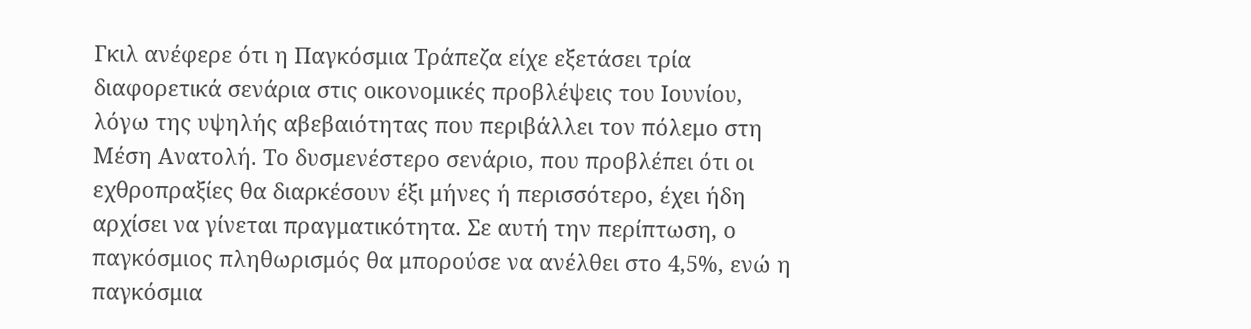Γκιλ ανέφερε ότι η Παγκόσμια Τράπεζα είχε εξετάσει τρία διαφορετικά σενάρια στις οικονομικές προβλέψεις του Ιουνίου, λόγω της υψηλής αβεβαιότητας που περιβάλλει τον πόλεμο στη Μέση Ανατολή. Το δυσμενέστερο σενάριο, που προβλέπει ότι οι εχθροπραξίες θα διαρκέσουν έξι μήνες ή περισσότερο, έχει ήδη αρχίσει να γίνεται πραγματικότητα. Σε αυτή την περίπτωση, ο παγκόσμιος πληθωρισμός θα μπορούσε να ανέλθει στο 4,5%, ενώ η παγκόσμια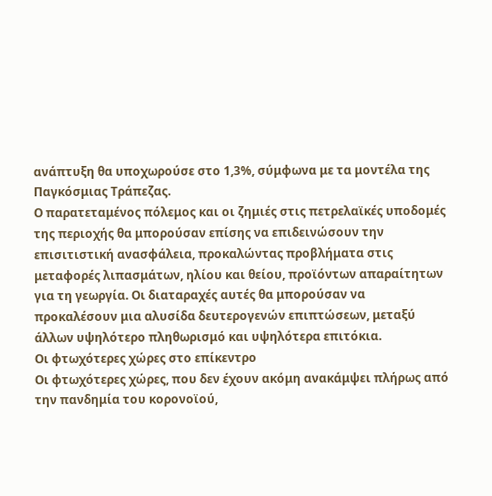ανάπτυξη θα υποχωρούσε στο 1,3%, σύμφωνα με τα μοντέλα της Παγκόσμιας Τράπεζας.
Ο παρατεταμένος πόλεμος και οι ζημιές στις πετρελαϊκές υποδομές της περιοχής θα μπορούσαν επίσης να επιδεινώσουν την επισιτιστική ανασφάλεια, προκαλώντας προβλήματα στις μεταφορές λιπασμάτων, ηλίου και θείου, προϊόντων απαραίτητων για τη γεωργία. Οι διαταραχές αυτές θα μπορούσαν να προκαλέσουν μια αλυσίδα δευτερογενών επιπτώσεων, μεταξύ άλλων υψηλότερο πληθωρισμό και υψηλότερα επιτόκια.
Οι φτωχότερες χώρες στο επίκεντρο
Οι φτωχότερες χώρες, που δεν έχουν ακόμη ανακάμψει πλήρως από την πανδημία του κορονοϊού,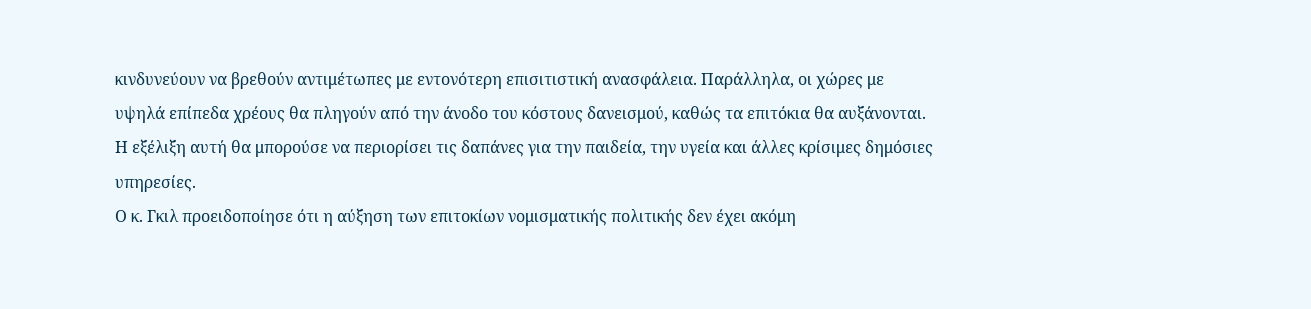κινδυνεύουν να βρεθούν αντιμέτωπες με εντονότερη επισιτιστική ανασφάλεια. Παράλληλα, οι χώρες με υψηλά επίπεδα χρέους θα πληγούν από την άνοδο του κόστους δανεισμού, καθώς τα επιτόκια θα αυξάνονται. Η εξέλιξη αυτή θα μπορούσε να περιορίσει τις δαπάνες για την παιδεία, την υγεία και άλλες κρίσιμες δημόσιες υπηρεσίες.
Ο κ. Γκιλ προειδοποίησε ότι η αύξηση των επιτοκίων νομισματικής πολιτικής δεν έχει ακόμη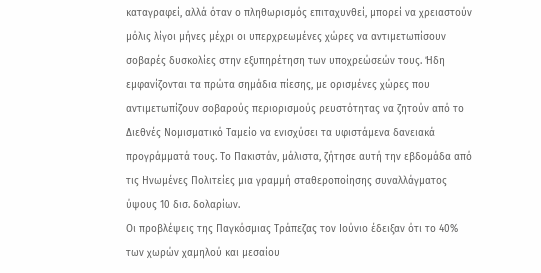καταγραφεί, αλλά όταν ο πληθωρισμός επιταχυνθεί, μπορεί να χρειαστούν μόλις λίγοι μήνες μέχρι οι υπερχρεωμένες χώρες να αντιμετωπίσουν σοβαρές δυσκολίες στην εξυπηρέτηση των υποχρεώσεών τους. Ήδη εμφανίζονται τα πρώτα σημάδια πίεσης, με ορισμένες χώρες που αντιμετωπίζουν σοβαρούς περιορισμούς ρευστότητας να ζητούν από το Διεθνές Νομισματικό Ταμείο να ενισχύσει τα υφιστάμενα δανειακά προγράμματά τους. Το Πακιστάν, μάλιστα, ζήτησε αυτή την εβδομάδα από τις Ηνωμένες Πολιτείες μια γραμμή σταθεροποίησης συναλλάγματος ύψους 10 δισ. δολαρίων.
Οι προβλέψεις της Παγκόσμιας Τράπεζας τον Ιούνιο έδειξαν ότι το 40% των χωρών χαμηλού και μεσαίου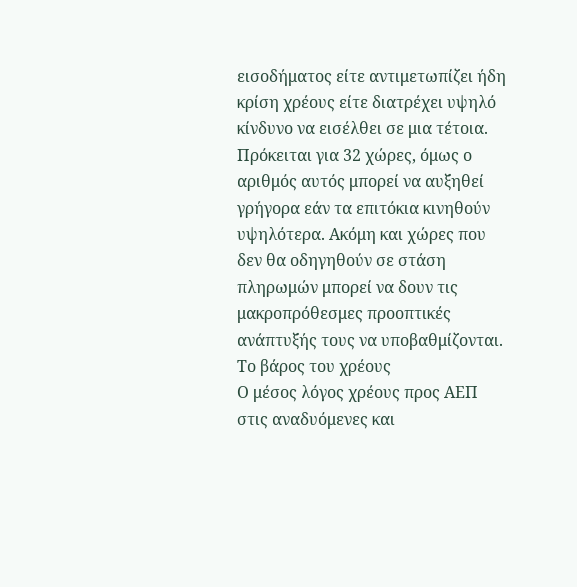εισοδήματος είτε αντιμετωπίζει ήδη κρίση χρέους είτε διατρέχει υψηλό κίνδυνο να εισέλθει σε μια τέτοια. Πρόκειται για 32 χώρες, όμως ο αριθμός αυτός μπορεί να αυξηθεί γρήγορα εάν τα επιτόκια κινηθούν υψηλότερα. Ακόμη και χώρες που δεν θα οδηγηθούν σε στάση πληρωμών μπορεί να δουν τις μακροπρόθεσμες προοπτικές ανάπτυξής τους να υποβαθμίζονται.
Το βάρος του χρέους
Ο μέσος λόγος χρέους προς ΑΕΠ στις αναδυόμενες και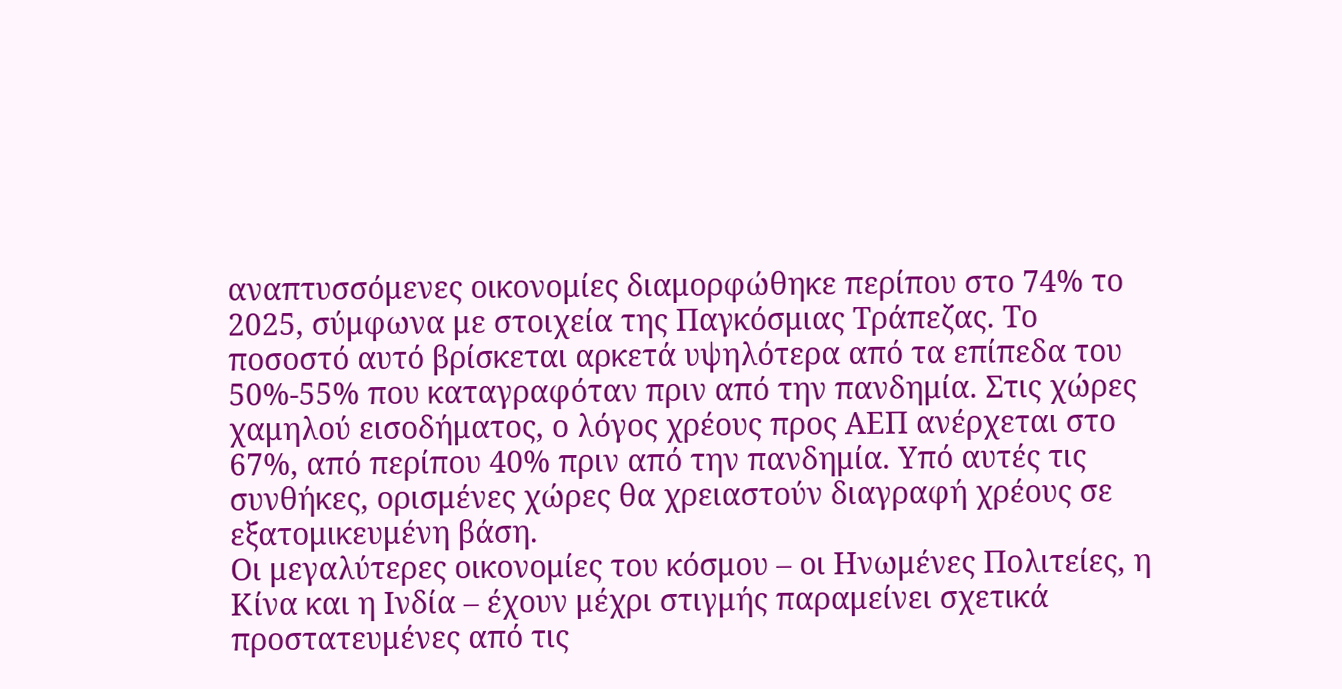αναπτυσσόμενες οικονομίες διαμορφώθηκε περίπου στο 74% το 2025, σύμφωνα με στοιχεία της Παγκόσμιας Τράπεζας. Το ποσοστό αυτό βρίσκεται αρκετά υψηλότερα από τα επίπεδα του 50%-55% που καταγραφόταν πριν από την πανδημία. Στις χώρες χαμηλού εισοδήματος, ο λόγος χρέους προς ΑΕΠ ανέρχεται στο 67%, από περίπου 40% πριν από την πανδημία. Υπό αυτές τις συνθήκες, ορισμένες χώρες θα χρειαστούν διαγραφή χρέους σε εξατομικευμένη βάση.
Οι μεγαλύτερες οικονομίες του κόσμου – οι Ηνωμένες Πολιτείες, η Κίνα και η Ινδία – έχουν μέχρι στιγμής παραμείνει σχετικά προστατευμένες από τις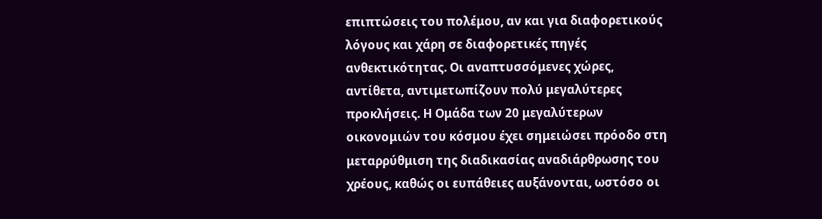επιπτώσεις του πολέμου, αν και για διαφορετικούς λόγους και χάρη σε διαφορετικές πηγές ανθεκτικότητας. Οι αναπτυσσόμενες χώρες, αντίθετα, αντιμετωπίζουν πολύ μεγαλύτερες προκλήσεις. Η Ομάδα των 20 μεγαλύτερων οικονομιών του κόσμου έχει σημειώσει πρόοδο στη μεταρρύθμιση της διαδικασίας αναδιάρθρωσης του χρέους, καθώς οι ευπάθειες αυξάνονται, ωστόσο οι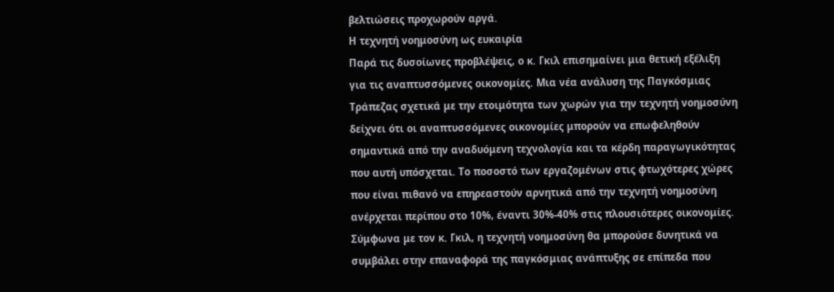βελτιώσεις προχωρούν αργά.
Η τεχνητή νοημοσύνη ως ευκαιρία
Παρά τις δυσοίωνες προβλέψεις, ο κ. Γκιλ επισημαίνει μια θετική εξέλιξη για τις αναπτυσσόμενες οικονομίες. Μια νέα ανάλυση της Παγκόσμιας Τράπεζας σχετικά με την ετοιμότητα των χωρών για την τεχνητή νοημοσύνη δείχνει ότι οι αναπτυσσόμενες οικονομίες μπορούν να επωφεληθούν σημαντικά από την αναδυόμενη τεχνολογία και τα κέρδη παραγωγικότητας που αυτή υπόσχεται. Το ποσοστό των εργαζομένων στις φτωχότερες χώρες που είναι πιθανό να επηρεαστούν αρνητικά από την τεχνητή νοημοσύνη ανέρχεται περίπου στο 10%, έναντι 30%-40% στις πλουσιότερες οικονομίες.
Σύμφωνα με τον κ. Γκιλ, η τεχνητή νοημοσύνη θα μπορούσε δυνητικά να συμβάλει στην επαναφορά της παγκόσμιας ανάπτυξης σε επίπεδα που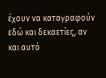έχουν να καταγραφούν εδώ και δεκαετίες, αν και αυτό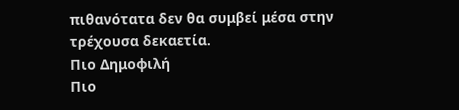πιθανότατα δεν θα συμβεί μέσα στην τρέχουσα δεκαετία.
Πιο Δημοφιλή
Πιο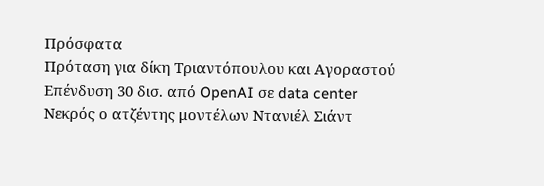Πρόσφατα
Πρόταση για δίκη Τριαντόπουλου και Αγοραστού
Επένδυση 30 δισ. από OpenAI σε data center
Νεκρός ο ατζέντης μοντέλων Ντανιέλ Σιάντ